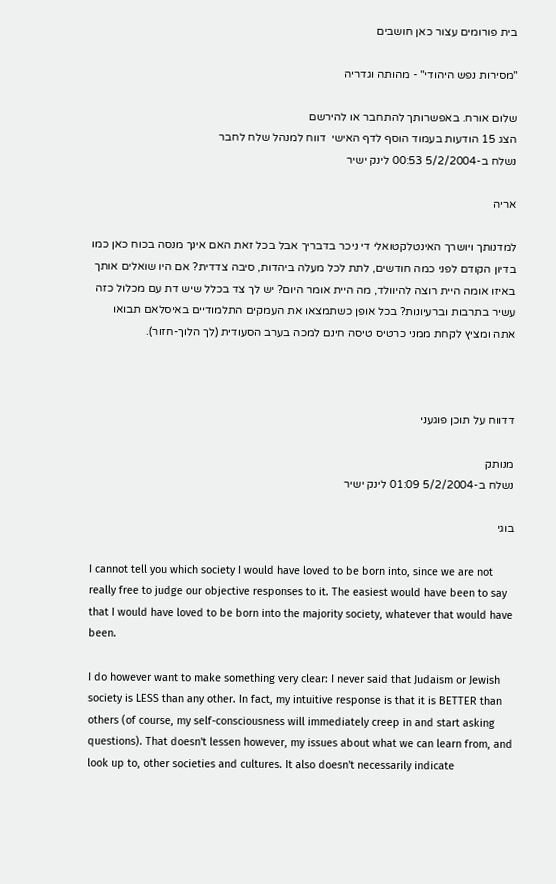בית פורומים עצור כאן חושבים

"מסירות נפש היהודי" - מהותה וגדריה

שלום אורח. באפשרותך להתחבר או להירשם
הצג 15 הודעות בעמוד הוסף לדף האישי  דווח למנהל שלח לחבר
נשלח ב-5/2/2004 00:53 לינק ישיר

אריה

למדנותך ויושרך האינטלקטואלי די ניכר בדבריך אבל בכל זאת האם אינך מנסה בכוח כאן כמו בדיון הקודם לפני כמה חודשים, לתת לכל מעלה ביהדות, סיבה צדדית? אם היו שואלים אותך באיזו אומה היית רוצה להיוולד, מה היית אומר היום? יש לך צד בכלל שיש דת עם מכלול כזה עשיר בתרבות וברעיונות? בכל אופן כשתמצאו את העמקים התלמודיים באיסלאם תבואו אתה ומציץ לקחת ממני כרטיס טיסה חינם למכה בערב הסעודית (לך הלוך-חזור).



דדווח על תוכן פוגעני

מנותק
נשלח ב-5/2/2004 01:09 לינק ישיר

בוגי

I cannot tell you which society I would have loved to be born into, since we are not really free to judge our objective responses to it. The easiest would have been to say that I would have loved to be born into the majority society, whatever that would have been.

I do however want to make something very clear: I never said that Judaism or Jewish society is LESS than any other. In fact, my intuitive response is that it is BETTER than others (of course, my self-consciousness will immediately creep in and start asking questions). That doesn't lessen however, my issues about what we can learn from, and look up to, other societies and cultures. It also doesn't necessarily indicate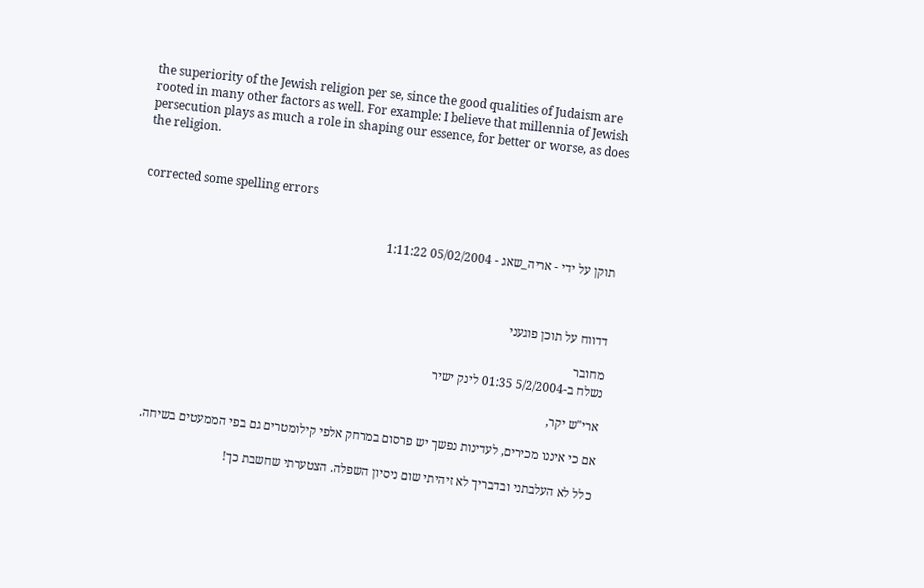the superiority of the Jewish religion per se, since the good qualities of Judaism are rooted in many other factors as well. For example: I believe that millennia of Jewish persecution plays as much a role in shaping our essence, for better or worse, as does the religion.


corrected some spelling errors


תוקן על ידי - אריה_שאג - 05/02/2004 1:11:22



דדווח על תוכן פוגעני

מחובר
נשלח ב-5/2/2004 01:35 לינק ישיר

ארי"ש יקר,

אם כי איננו מכירים, לעדינות נפשך יש פרסום במרחק אלפי קילומטרים גם בפי הממעטים בשיחה.

כלל לא העלבתני ובדבריך לא זיהיתי שום ניסיון השפלה. הצטערתי שחשבת כך!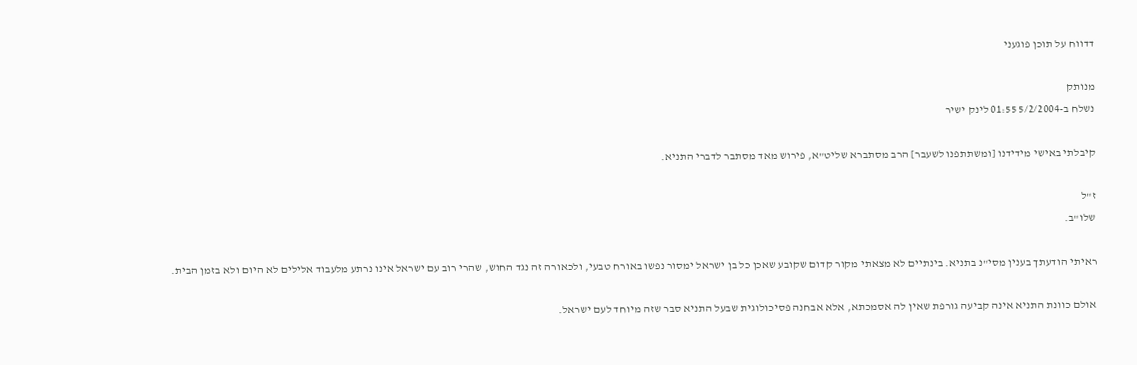דדווח על תוכן פוגעני

מנותק
נשלח ב-5/2/2004 01:55 לינק ישיר

קיבלתי באישי מידידנו [ומשתתפנו לשעבר] הרב מסתברא שליט"א, פירוש מאד מסתבר לדברי התניא.

ז"ל
שלו"ב.

ראיתי הודעתך בענין מסי"נ בתניא. בינתיים לא מצאתי מקור קדום שקובע שאכן כל בן ישראל ימסור נפשו באורח טבעי, ולכאורה זה נגד החוש, שהרי רוב עם ישראל אינו נרתע מלעבוד אלילים לא היום ולא בזמן הבית.

אולם כוונת התניא אינה קביעה גורפת שאין לה אסמכתא, אלא אבחנה פסיכולוגית שבעל התניא סבר שזה מיוחד לעם ישראל.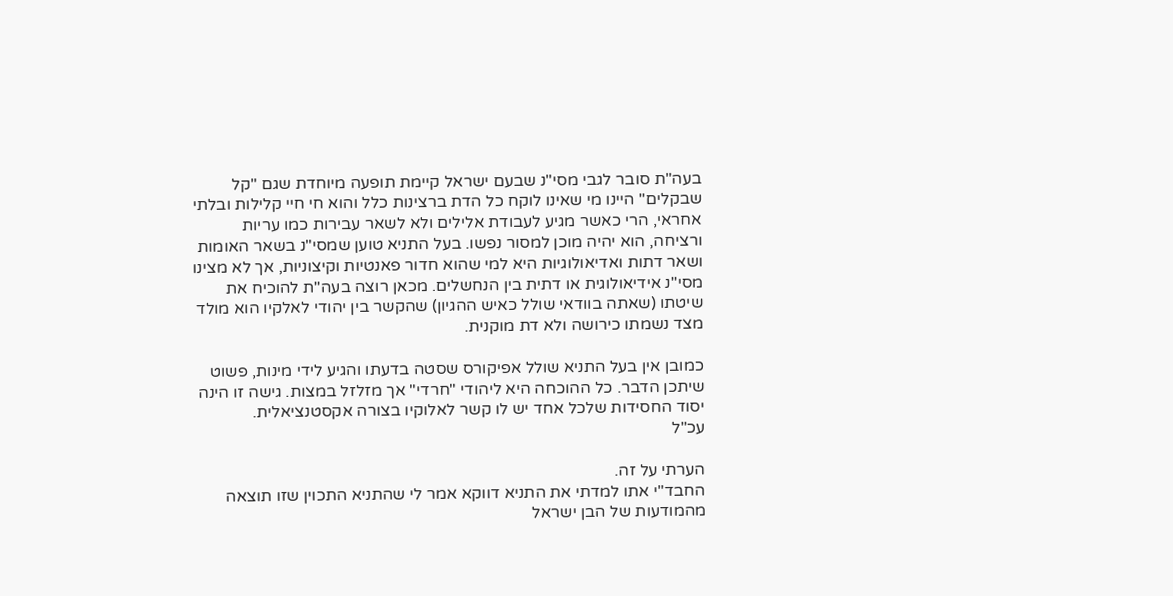בעה"ת סובר לגבי מסי"נ שבעם ישראל קיימת תופעה מיוחדת שגם "קל שבקלים" היינו מי שאינו לוקח כל הדת ברצינות כלל והוא חי חיי קלילות ובלתי אחראי, הרי כאשר מגיע לעבודת אלילים ולא לשאר עבירות כמו עריות ורציחה, הוא יהיה מוכן למסור נפשו. בעל התניא טוען שמסי"נ בשאר האומות ושאר דתות ואדיאולוגיות היא למי שהוא חדור פאנטיות וקיצוניות, אך לא מצינו מסי"נ אידיאולוגית או דתית בין הנחשלים. מכאן רוצה בעה"ת להוכיח את שיטתו (שאתה בוודאי שולל כאיש ההגיון) שהקשר בין יהודי לאלקיו הוא מולד מצד נשמתו כירושה ולא דת מוקנית.

כמובן אין בעל התניא שולל אפיקורס שסטה בדעתו והגיע לידי מינות, פשוט שיתכן הדבר. כל ההוכחה היא ליהודי "חרדי" אך מזלזל במצות. גישה זו הינה יסוד החסידות שלכל אחד יש לו קשר לאלוקיו בצורה אקסטנציאלית.
עכ"ל

הערתי על זה.
החבד"י אתו למדתי את התניא דווקא אמר לי שהתניא התכוין שזו תוצאה מהמודעות של הבן ישראל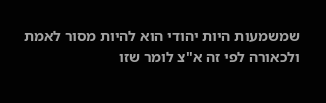שמשמעות היות יהודי הוא להיות מסור לאמת ולכאורה לפי זה א"צ לומר שזו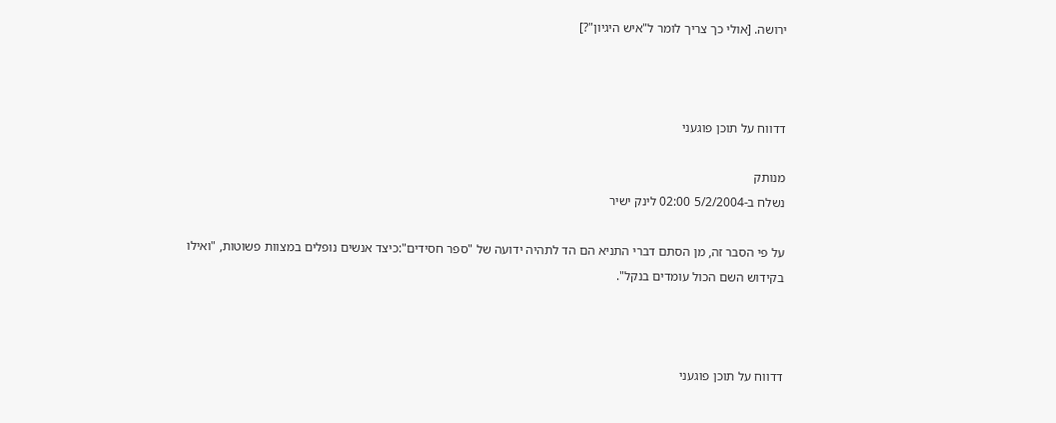ירושה. [אולי כך צריך לומר ל"איש היגיון"?]



דדווח על תוכן פוגעני

מנותק
נשלח ב-5/2/2004 02:00 לינק ישיר

על פי הסבר זה, מן הסתם דברי התניא הם הד לתהיה ידועה של "ספר חסידים":כיצד אנשים נופלים במצוות פשוטות, "ואילו בקידוש השם הכול עומדים בנקל".



דדווח על תוכן פוגעני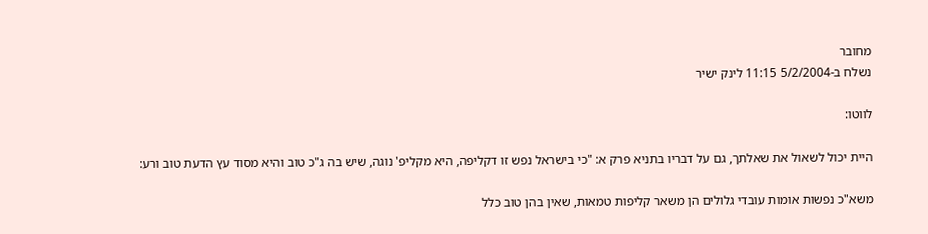מחובר
נשלח ב-5/2/2004 11:15 לינק ישיר

לווטו:

היית יכול לשאול את שאלתך, גם על דבריו בתניא פרק א: "כי בישראל נפש זו דקליפה, היא מקליפ' נוגה, שיש בה ג"כ טוב והיא מסוד עץ הדעת טוב ורע:

משא"כ נפשות אומות עובדי גלולים הן משאר קליפות טמאות, שאין בהן טוב כלל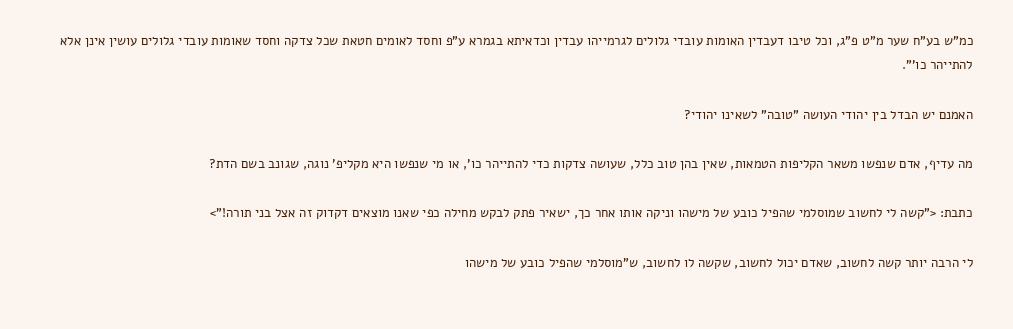כמ"ש בע"ח שער מ"ט פ"ג, וכל טיבו דעבדין האומות עובדי גלולים לגרמייהו עבדין וכדאיתא בגמרא ע"פ וחסד לאומים חטאת שכל צדקה וחסד שאומות עובדי גלולים עושין אינן אלא להתייהר כו'".

האמנם יש הבדל בין יהודי העושה "טובה" לשאינו יהודי?

מה עדיף, אדם שנפשו משאר הקליפות הטמאות, שאין בהן טוב כלל, שעושה צדקות כדי להתייהר כו', או מי שנפשו היא מקליפ' נוגה, שגונב בשם הדת?

כתבת: <"קשה לי לחשוב שמוסלמי שהפיל כובע של מישהו וניקה אותו אחר כך, ישאיר פתק לבקש מחילה כפי שאנו מוצאים דקדוק זה אצל בני תורה!">

לי הרבה יותר קשה לחשוב, שאדם יכול לחשוב, שקשה לו לחשוב, ש"מוסלמי שהפיל כובע של מישהו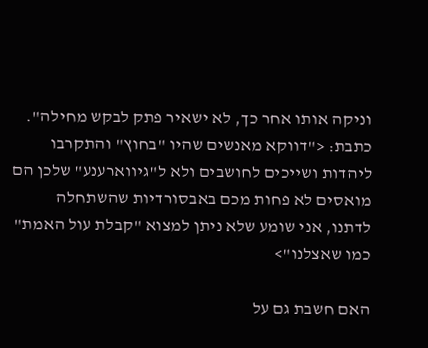וניקה אותו אחר כך, לא ישאיר פתק לבקש מחילה".
כתבת: <"דווקא מאנשים שהיו "בחוץ" והתקרבו ליהדות ושייכים לחושבים ולא ל"גיווארענע" שלכן הם מואסים לא פחות מכם באבסורדיות שהשתחלה לדתנו, אני שומע שלא ניתן למצוא "קבלת עול האמת" כמו שאצלנו">

האם חשבת גם על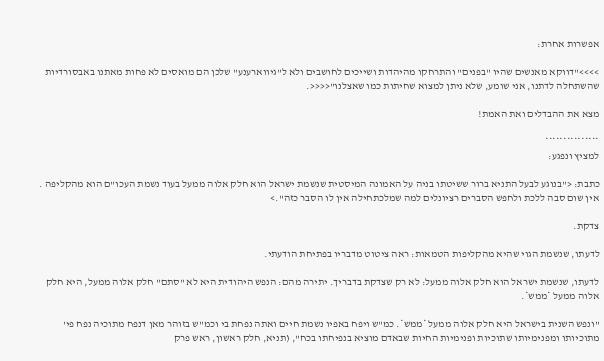אפשרות אחרת:

>>>>"דווקא מאנשים שהיו "בפנים" והתרחקו מהיהדות ושייכים לחושבים ולא ל"גיווארענע" שלכן הם מואסים לא פחות מאתנו באבסורדיות שהשתחלה לדתנו, אני שומע, שלא ניתן למצוא שחיתות כמו שאצלנו"<<<<.

מצא את ההבדלים ואת האמת!

***************
למציץ ונפגע:

כתבת: <"בנוגע לבעל התניא ברור ששיטתו בניה על האמונה המיסטית שנשמת ישראל הוא חלק אלוה ממעל בעוד נשמת העכו"ם הוא מהקליפה . אין שום סבה ללכת ולחפש הסברים רציונלים למה שמלכתחילה אין לו הסבר כזה".>

צדקת.

לדעתו, שנשמת הגוי שהיא מהקליפות הטמאות: ראה ציטוט מדבריו בפתיחת הודעתי.

לדעתו, שנשמת ישראל הוא חלק אלוה ממעל: לא רק שצדקת בדבריך. יתירה מהם: הנפש היהודית היא לא "סתם" חלק אלוה ממעל, היא חלק אלוה ממעל *ממש*.

"ונפש השנית בישראל היא חלק אלוה ממעל *ממש*. כמ"ש ויפח באפיו נשמת חיים ואתה נפחת בי וכמ"ש בזוהר מאן דנפח מתוכיה נפח פי' מתוכיותו ומפנימיותו שתוכיות ופנימיות החיות שבאדם מוציא בנפיחתו בכח", (תניא, חלק ראשון, ראש פרק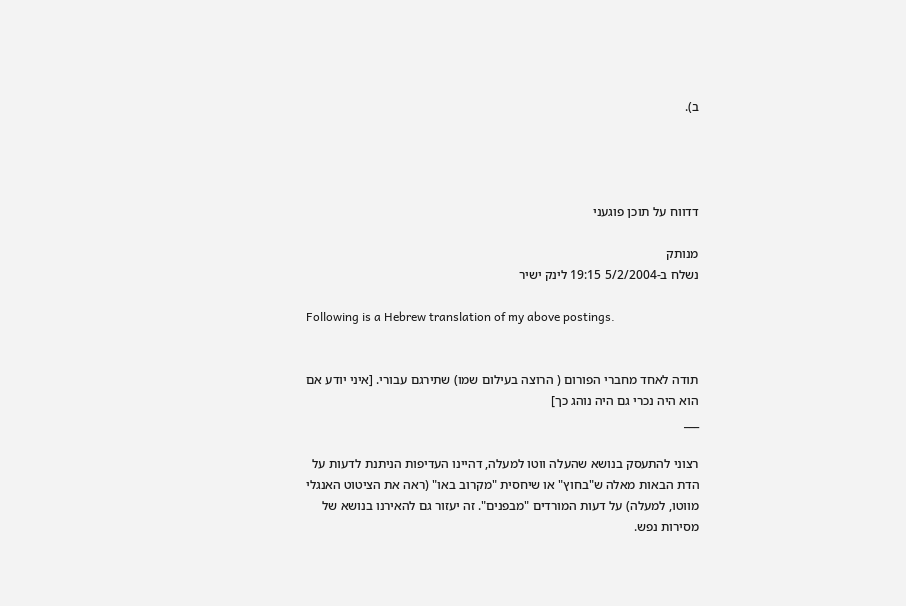ב).




דדווח על תוכן פוגעני

מנותק
נשלח ב-5/2/2004 19:15 לינק ישיר

Following is a Hebrew translation of my above postings.


תודה לאחד מחברי הפורום ( הרוצה בעילום שמו) שתירגם עבורי. [איני יודע אם הוא היה נכרי גם היה נוהג כך]
___

רצוני להתעסק בנושא שהעלה ווטו למעלה, דהיינו העדיפות הניתנת לדעות על הדת הבאות מאלה ש"בחוץ" או שיחסית "מקרוב באו" (ראה את הציטוט האנגלי מווטו, למעלה) על דעות המורדים "מבפנים". זה יעזור גם להאירנו בנושא של מסירות נפש.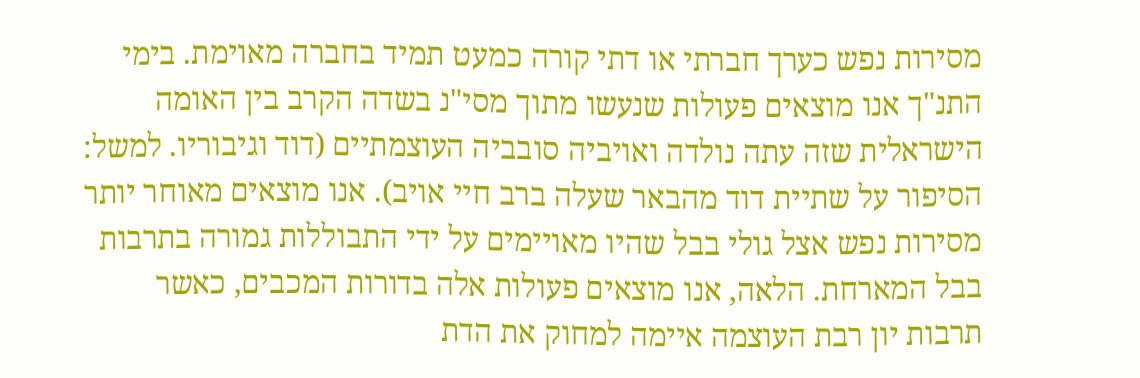מסירות נפש כערך חברתי או דתי קורה כמעט תמיד בחברה מאוימת. בימי התנ"ך אנו מוצאים פעולות שנעשו מתוך מסי"נ בשדה הקרב בין האומה הישראלית שזה עתה נולדה ואויביה סובביה העוצמתיים (דוד וגיבוריו. למשל: הסיפור על שתיית דוד מהבאר שעלה ברב חיי אויב). אנו מוצאים מאוחר יותר מסירות נפש אצל גולי בבל שהיו מאויימים על ידי התבוללות גמורה בתרבות בבל המארחת. הלאה, אנו מוצאים פעולות אלה בדורות המכבים, כאשר תרבות יון רבת העוצמה איימה למחוק את הדת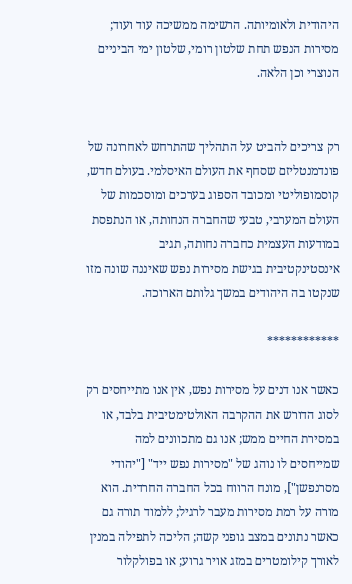היהודית ולאומיותה. הרשימה ממשיכה עוד ועוד; מסירות הנפש תחת שלטון רומי, שלטון ימי הביניים הנוצרי וכן הלאה.


רק צריכים להביט על התהליך שהתרחש לאחרונה של פונדמנטליזם שסחף את העולם האיסלמי. בעולם חדש, קוסמופוליטי ומכובד הספוג בערכים ומוסכמות של העולם המערבי, טבעי שהחברה הנחותה, או הנתפסת במודעות העצמית כחברה נחותה, תגיב אינסטינקטיבית בגישת מסירות נפש שאיננה שונה מזו שנקטו בה היהודים במשך גלותם הארוכה.

************

כאשר אנו דנים על מסירות נפש, אין אנו מתייחסים רק לסוג הדורש את ההקרבה האולטימטיבית בלבד, או במסירת החיים ממש; אנו גם מתכוונים למה שמייחסים לו נוהג של "מסירות נפש ייד" ["יהודי מסרנפשן"], מונח הרווח בכל החברה החרדית. הוא מורה על רמת מסירות מעבר לרגיל; ללמוד תורה גם כאשר נתונים במצב גופני קשה; הליכה לתפילה במנין לאורך קילומטרים במזג אויר גרוע; או בפולקלור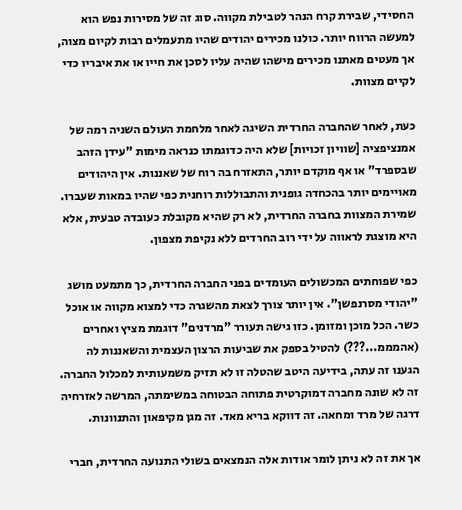החסידי, שבירת קרח הנהר לטבילת מקווה. סוג זה של מסירות נפש הוא למעשה הרווח יותר. כולנו מכירים יהודים שהיו מתעמלים רבות לקיום מצוה, אך מעטים מאתנו מכירים מישהו שהיה עליו לסכן את חייו או את איבריו כדי לקיים מצוות.

כעת, לאחר שהחברה החרדית השיגה לאחר מלחמת העולם השניה רמה של אמנציפציה [שוויון זכויות] שלא היה כדוגמתו כנראה מימות "עידן הזהב שבספרד" או אף מוקדם יותר, התאזרח בה רוח של שאננות. אין היהודים מאויימים יותר בהכחדה גופנית והתבוללות רוחנית כפי שהיו במאות שעברו. שמירת המצוות בחברה החרדית, לא רק שהיא מקובלת כעובדה טבעית, אלא היא מוצגת לראווה על ידי רוב החרדים ללא נקיפת מצפון.

כפי שפוחתים המכשולים העומדים בפני החברה החרדית, כך מתמעט מושג "יהודי מסרנפשן". אין יותר צורך לצאת מהשגרה כדי למצוא מקווה או אוכל כשר. הכל מוכן ומזומן. כזו גישה תעורר "מרדנים" דוגמת מציץ ואחרים (אהמממ...???) להטיל בספק את שביעות הרצון העצמית והשאננות לה הגענו זה עתה, בידיעה היטב שהטלה זו לא תזיק משמעותית למכלול החברה. זה לא שונה מחברה דמוקרטית פתוחה הבטוחה במשימתה, המרשה לאזרחיה דרגה של מרד ומחאה. זה דווקא בריא מאד. זה מגן מקיפאון והתנוונות.

אך את זה לא ניתן לומר אודות אלה הנמצאים בשולי התנועה החרדית, חברי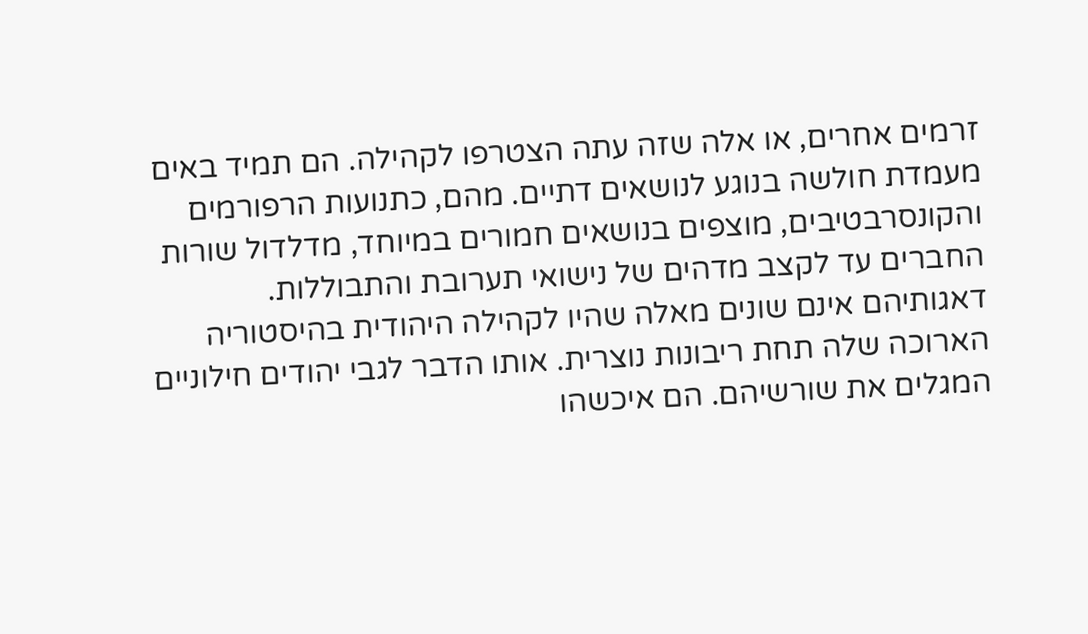זרמים אחרים, או אלה שזה עתה הצטרפו לקהילה. הם תמיד באים מעמדת חולשה בנוגע לנושאים דתיים. מהם, כתנועות הרפורמים והקונסרבטיבים, מוצפים בנושאים חמורים במיוחד, מדלדול שורות החברים עד לקצב מדהים של נישואי תערובת והתבוללות. דאגותיהם אינם שונים מאלה שהיו לקהילה היהודית בהיסטוריה הארוכה שלה תחת ריבונות נוצרית. אותו הדבר לגבי יהודים חילוניים המגלים את שורשיהם. הם איכשהו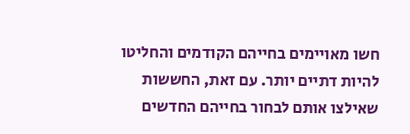חשו מאויימים בחייהם הקודמים והחליטו להיות דתיים יותר. עם זאת, החששות שאילצו אותם לבחור בחייהם החדשים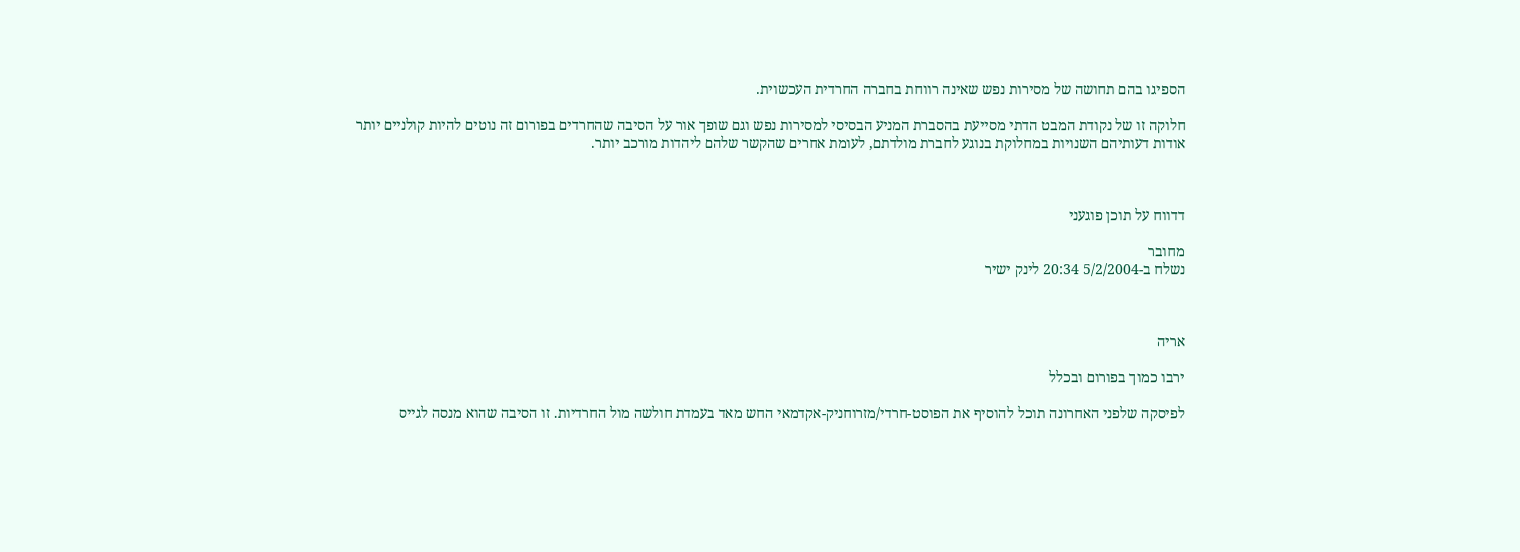הספיגו בהם תחושה של מסירות נפש שאינה רווחת בחברה החרדית העכשוית.

חלוקה זו של נקודת המבט הדתי מסייעת בהסברת המניע הבסיסי למסירות נפש וגם שופך אור על הסיבה שהחרדים בפורום זה נוטים להיות קולניים יותר אודות דעותיהם השנויות במחלוקת בנוגע לחברת מולדתם, לעומת אחרים שהקשר שלהם ליהדות מורכב יותר.



דדווח על תוכן פוגעני

מחובר
נשלח ב-5/2/2004 20:34 לינק ישיר



אריה

ירבו כמוך בפורום ובכלל

לפיסקה שלפני האחרונה תוכל להוסיף את הפוסט-חרדי/מזרוחניק-אקדמאי החש מאד בעמדת חולשה מול החרדיות. זו הסיבה שהוא מנסה לגייס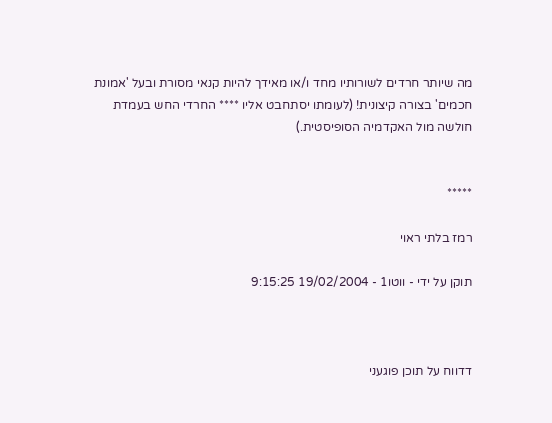מה שיותר חרדים לשורותיו מחד ו/או מאידך להיות קנאי מסורת ובעל 'אמונת חכמים' בצורה קיצונית! (לעומתו יסתחבט אליו **** החרדי החש בעמדת חולשה מול האקדמיה הסופיסטית.)


*****

רמז בלתי ראוי

תוקן על ידי - ווטו1 - 19/02/2004 9:15:25



דדווח על תוכן פוגעני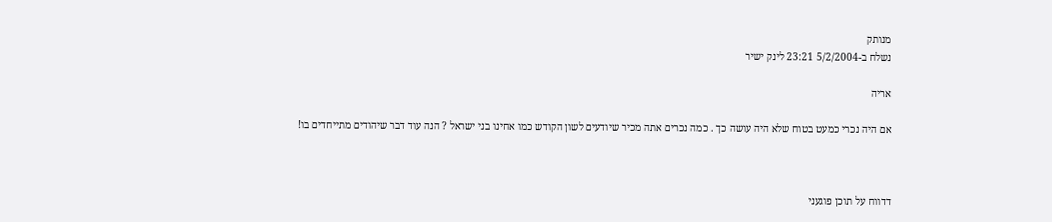מנותק
נשלח ב-5/2/2004 23:21 לינק ישיר

אריה

אם היה נכרי כמעט בטוח שלא היה עושה כך . כמה נכרים אתה מכיר שיודעים לשון הקודש כמו אחינו בני ישראל ? הנה עוד דבר שיהודים מתייחדים בו!



דדווח על תוכן פוגעני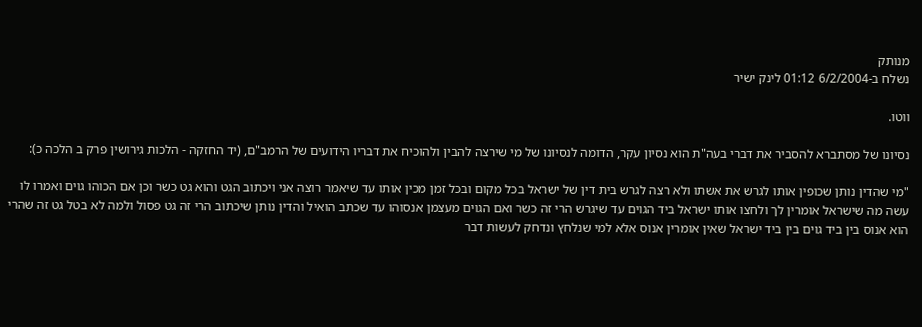מנותק
נשלח ב-6/2/2004 01:12 לינק ישיר

ווטו.

נסיונו של מסתברא להסביר את דברי בעה"ת הוא נסיון עקר, הדומה לנסיונו של מי שירצה להבין ולהוכיח את דבריו הידועים של הרמב"ם, (יד החזקה - הלכות גירושין פרק ב הלכה כ):

"מי שהדין נותן שכופין אותו לגרש את אשתו ולא רצה לגרש בית דין של ישראל בכל מקום ובכל זמן מכין אותו עד שיאמר רוצה אני ויכתוב הגט והוא גט כשר וכן אם הכוהו גוים ואמרו לו עשה מה שישראל אומרין לך ולחצו אותו ישראל ביד הגוים עד שיגרש הרי זה כשר ואם הגוים מעצמן אנסוהו עד שכתב הואיל והדין נותן שיכתוב הרי זה גט פסול ולמה לא בטל גט זה שהרי הוא אנוס בין ביד גוים בין ביד ישראל שאין אומרין אנוס אלא למי שנלחץ ונדחק לעשות דבר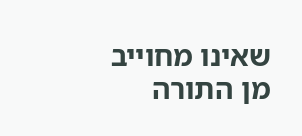שאינו מחוייב מן התורה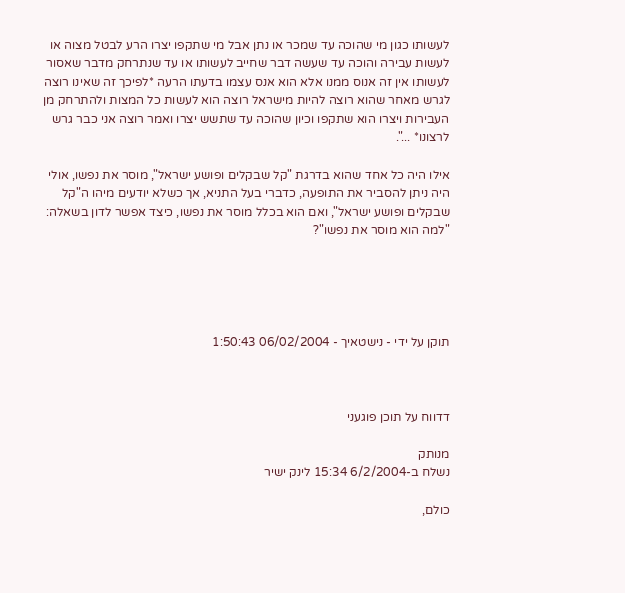לעשותו כגון מי שהוכה עד שמכר או נתן אבל מי שתקפו יצרו הרע לבטל מצוה או לעשות עבירה והוכה עד שעשה דבר שחייב לעשותו או עד שנתרחק מדבר שאסור לעשותו אין זה אנוס ממנו אלא הוא אנס עצמו בדעתו הרעה *לפיכך זה שאינו רוצה לגרש מאחר שהוא רוצה להיות מישראל רוצה הוא לעשות כל המצות ולהתרחק מן העבירות ויצרו הוא שתקפו וכיון שהוכה עד שתשש יצרו ואמר רוצה אני כבר גרש לרצונו* ...".

אילו היה כל אחד שהוא בדרגת "קל שבקלים ופושע ישראל", מוסר את נפשו, אולי היה ניתן להסביר את התופעה, כדברי בעל התניא, אך כשלא יודעים מיהו ה"קל שבקלים ופושע ישראל", ואם הוא בכלל מוסר את נפשו, כיצד אפשר לדון בשאלה: "למה הוא מוסר את נפשו"?





תוקן על ידי - נישטאיך - 06/02/2004 1:50:43



דדווח על תוכן פוגעני

מנותק
נשלח ב-6/2/2004 15:34 לינק ישיר

כולם,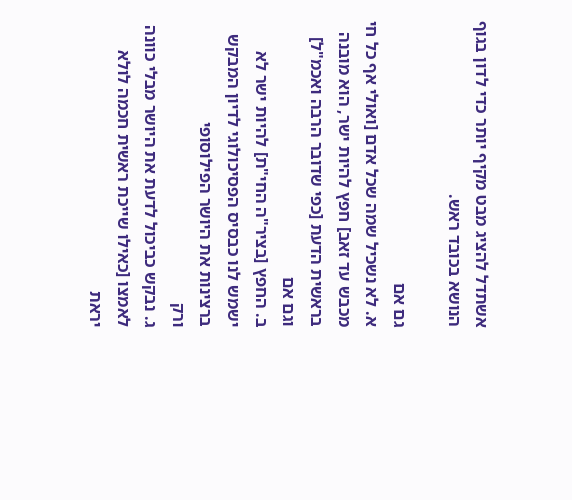אשתדל להציג מבט מקיף יותר כדי לדון בגוף הנושא בכובד ראש.

גם אם
א. לא נשכיל שמה שכל אדם [ואולי אף כל חי מכבש עד זאב] חפץ להיות ישר, הוא מובנה בראשית הדעת [כפי שדובר הרבה ואכמ"ל]
וגם אם
ב. החפץ [בציר"ה החי"ת] להיות ישר לא ישמש לנו כבסיס הפסיכולוגי לדיון המבקש ברצינות את היושר הפילוסופי
ורק
ג. נבקש כביכול לדעת את היושר מבלי כוונה לאמצו [כאילו שייכת ראשית חכמה לולא יראת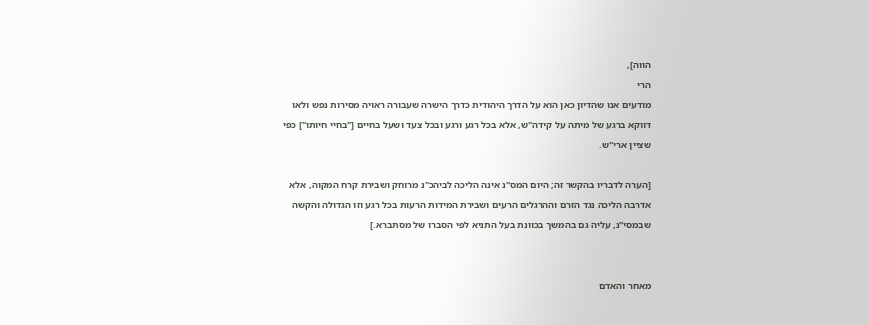הווה],
הרי
מודעים אנו שהדיון כאן הוא על הדרך היהודית כדרך הישרה שעבורה ראויה מסירות נפש ולאו דווקא ברגע של מיתה על קידה"ש, אלא בכל רגע ורגע ובכל צעד ושעל בחיים ["בחיי חיותו"] כפי שציין ארי"ש.

[הערה לדבריו בהקשר זה; היום המס"נ אינה הליכה לביהכ"נ מרוחק ושבירת קרח המקוה, אלא אדרבה הליכה נגד הזרם וההרגלים הרעים ושבירת המידות הרעות בכל רגע וזו הגדולה והקשה שבמסי"נ, עליה גם בהמשך בכוונת בעל התניא לפי הסברו של מסתברא.]


מאחר והאדם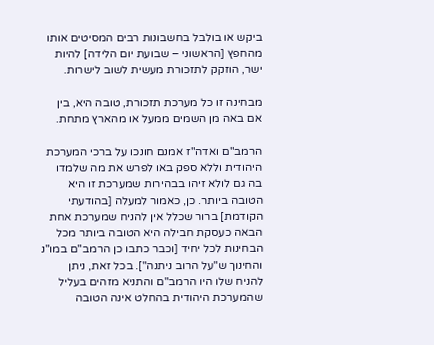ביקש או בולבל בחשבונות רבים המסיטים אותו מהחפץ [הראשוני – שבועת יום הלידה] להיות ישר, הוזקק לתזכורת מעשית לשוב לישרות.

מבחינה זו כל מערכת תזכורת, טובה היא, בין אם באה מן השמים ממעל או מהארץ מתחת.

הרמב"ם ואדה"ז אמנם חונכו על ברכי המערכת היהודית וללא ספק באו לפרש את מה שלמדו בה גם לולא זיהו בבהירות שמערכת זו היא הטובה ביותר. כן, כאמור למעלה [בהודעתי הקודמת] ברור שכלל אין להניח שמערכת אחת הבאה כעסקת חבילה היא הטובה ביותר מכל הבחינות לכל יחיד [וכבר כתבו כן הרמב"ם במו"נ והחינוך ש"על הרוב ניתנה"]. בכל זאת, ניתן להניח שלו היו הרמב"ם והתניא מזהים בעליל שהמערכת היהודית בהחלט אינה הטובה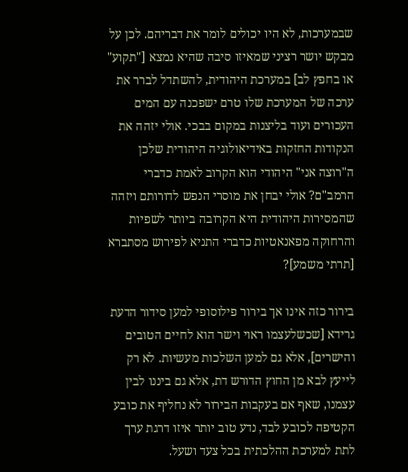שבמערכות, לא היו יכולים לומר את דבריהם. לכן על מבקש יושר רציני שמאיזו סיבה שהיא נמצא ["תקוע" או בחפץ לב] במערכת היהודית, להשתדל לברר את ערכה של המערכת שלו טרם ישפכנה עם המים העכורים ועוד בליצנות במקום בבכי. אולי יזהה את הנקודות החזקות באידיאולוגיה היהודית שלכן ה"רוצה אני" היהודי הוא הקרוב לאמת כדברי הרמב"ם? אולי יבחן את מוסרי הנפש לדורותם ויזהה שהמסירות היהודית היא הקרובה ביותר לשפיות והרחוקה מפאנאטיות כדברי התניא לפירוש מסתברא [תרתי משמע]?

בירור כזה אינו אך בירור פילוסופי למען סידור הדעת גרידא [שכשלעצמו ראוי וישר הוא לחיים הטובים והישרים], אלא גם למען השלכות מעשיות. לא רק לייעץ לבא מן החוץ הדורש דת, אלא גם ביננו לבין עצמנו, שאף אם בעקבות הבירור לא נחליף את כובע הקטיפה לכובע לבד, נדע טוב יותר איזו דרגת ערך לתת למערכת ההלכתית בכל צעד ושעל.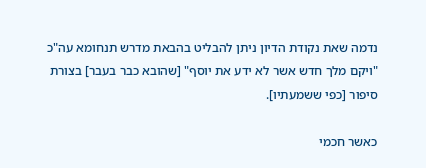נדמה שאת נקודת הדיון ניתן להבליט בהבאת מדרש תנחומא עה"כ "ויקם מלך חדש אשר לא ידע את יוסף" [שהובא כבר בעבר] בצורת סיפור [כפי ששמעתיו].

כאשר חכמי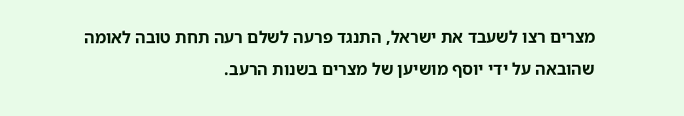מצרים רצו לשעבד את ישראל, התנגד פרעה לשלם רעה תחת טובה לאומה שהובאה על ידי יוסף מושיען של מצרים בשנות הרעב.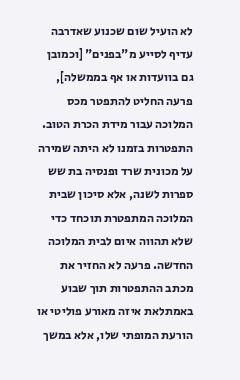לא הועיל שום שכנוע שאדרבה עדיף לסייע מ"בפנים" [וכמובן גם בוועדות או אף בממשלה], פרעה החליט להתפטר מכס המלוכה עבור מידת הכרת הטוב. התפטרות בזמנו לא היתה שמירה על מכונית שרד ופנסיה בת שש ספרות לשנה, אלא סיכון שבית המלוכה המתפטרת תוכחד כדי שלא תהווה איום לבית המלוכה החדשה. פרעה לא החזיר את מכתב ההתפטרות תוך שבוע באמתלאת איזה מאורע פוליטי או הורעת המופתי שלו, אלא במשך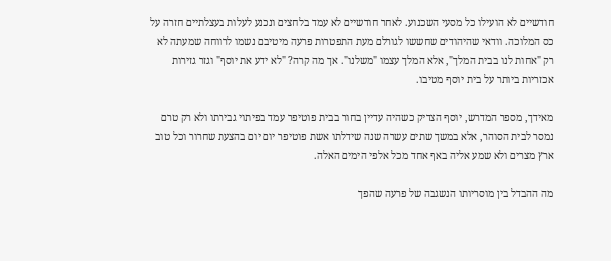חודשיים לא הועילו כל מסעי השכנוע. לאחר חודשיים לא עמד בלחצים ונכנע לעלות בעצלתיים חזרה על כס המלוכה. וודאי שהיהודים שחששו לגורלם מעת התפטרות פרעה מיטיבם נשמו לרווחה שמעתה לא רק "אחות לנו בבית המלך", אלא המלך עצמו "משלנו". אך מה קרה? "לא ידע את יוסף" וגזר גזירות אכזריות ביותר על בית יוסף מטיבו.

מאידך, מספר המדרש, יוסף הצדיק כשהיה עדיין בחור בבית פוטיפר עמד בפיתוי גבירתו ולא רק טרם נמסר לבית הסוהר, אלא במשך שתים עשרה שנה שידלתו אשת פוטיפר יום יום בהצעת שחרור וכל טוב ארץ מצרים ולא שמע אליה באף אחד מכל אלפי הימים האלה.

מה ההבדל בין מוסריותו הנשגבה של פרעה שהפך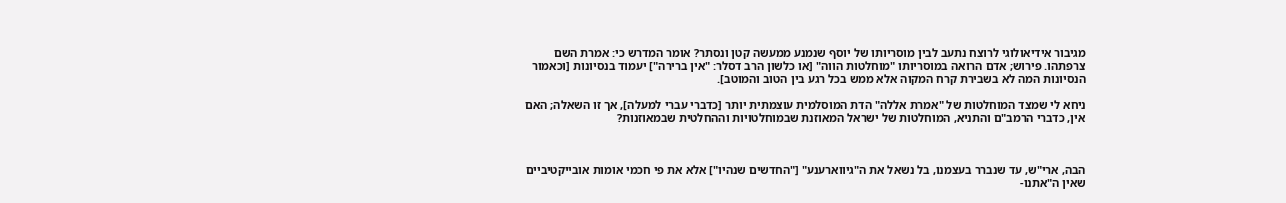מגיבור אידיאולוגי לרוצח נתעב לבין מוסריותו של יוסף שנמנע ממעשה קטן ונסתר? אומר המדרש כי: אמרת השם צרפתהו. פירוש; אדם הרואה במוסריותו "מוחלטות הווה" [או כלשון הרב דסלר: "אין ברירה"] יעמוד בנסיונות [וכאמור הנסיונות המה לא בשבירת קרח המקוה אלא ממש בכל רגע בין הטוב והמוטב].

ניחא לי שמצד המוחלטות של "אמרת אללה" הדת המוסלמית עוצמתית יותר [כדברי עברי למעלה], אך זו השאלה; האם אין, כדברי הרמב"ם והתניא, המוחלטות של ישראל המאוזנת שבמוחלטויות וההחלטית שבמאוזנות?



הבה, ארי"ש, עד שנברר בעצמנו, בל נשאל את ה"גיווארענע" ["החדשים שנהיו"] אלא את פי חכמי אומות אובייקטיביים שאין ה"אתנו-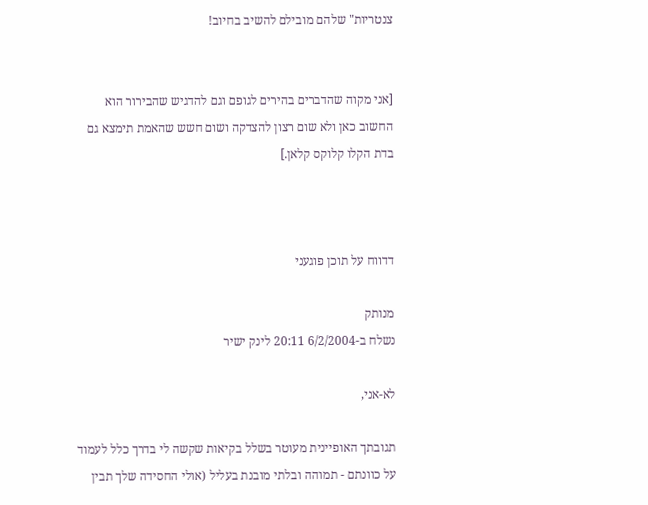צנטריות" שלהם מובילם להשיב בחיוב!


[אני מקוה שהדברים בהירים לגופם וגם להדגיש שהבירור הוא החשוב כאן ולא שום רצון להצדקה ושום חשש שהאמת תימצא גם בדת הקלו קלוקס קלאן.]



דדווח על תוכן פוגעני

מנותק
נשלח ב-6/2/2004 20:11 לינק ישיר

לא-אני,

תגובתך האופיינית מעוטר בשלל בקיאות שקשה לי בדרך כלל לעמוד על כוונתם - תמוהה ובלתי מובנת בעליל (אולי החסידה שלך תבין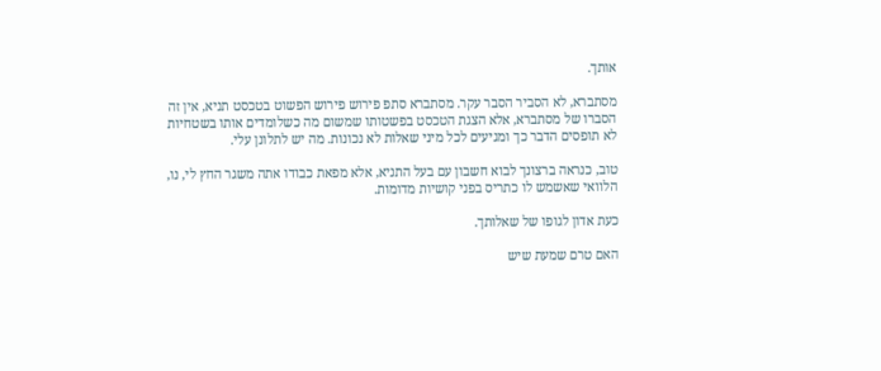אותך.

מסתברא, לא הסביר הסבר עקר. מסתברא סתפ פירוש פירוש הפשוט בטכסט תניא, אין זה הסברו של מסתברא, אלא הצגת הטכסט בפשטותו שמשום מה כשלומדים אותו בשטחיות לא תופסים הדבר כך ומגיעים לכל מיני שאלות לא נכונות. מה יש לתלונן עלי.

טוב, כנראה ברצונך לבוא חשבון עם בעל התניא, אלא מפאת כבודו אתה משגר החץ לי, נו, הלוואי שאשמש לו כתריס בפני קושיות מדומות.

כעת אדון לגופו של שאלותך.

האם טרם שמעת שיש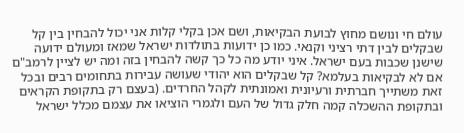עולם חי ונושם מחוץ לבועת הבקיאות, ושם אכן בקלי קלות אני יכול להבחין בין קל שבקלים לבין דתי רציני וקנאי. כמו כן ידועות בתולדות ישראל שמאז ומעולם ידועה שישנן שכבות בעם ישראל. איני יודע מה כל כך קשה להבחין בזה ומה יש לציין לרמב"ם אם לא לבקיאות בעלמא? קל שבקלים הוא יהודי שעושה עבירות בתחומים רבים ובכל זאת משתייך חברתית ורעיונית ואמונתית לקהל החרדים. (בעצם רק בתקופת הקראים ובתקופת ההשכלה קמה חלק גדול של העם ולגמרי הוציאו את עצמם מכלל ישראל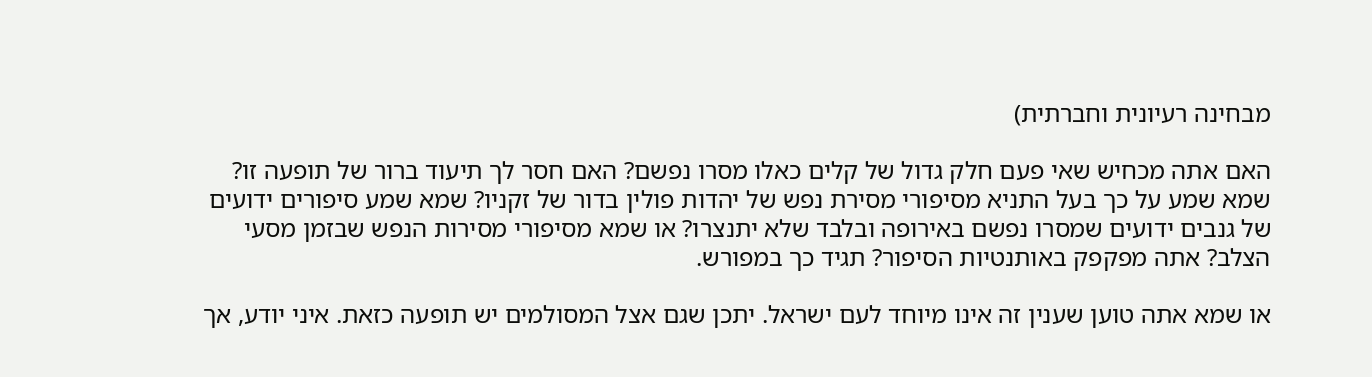מבחינה רעיונית וחברתית)

האם אתה מכחיש שאי פעם חלק גדול של קלים כאלו מסרו נפשם? האם חסר לך תיעוד ברור של תופעה זו? שמא שמע על כך בעל התניא מסיפורי מסירת נפש של יהדות פולין בדור של זקניו? שמא שמע סיפורים ידועים של גנבים ידועים שמסרו נפשם באירופה ובלבד שלא יתנצרו? או שמא מסיפורי מסירות הנפש שבזמן מסעי הצלב? אתה מפקפק באותנטיות הסיפור? תגיד כך במפורש.

או שמא אתה טוען שענין זה אינו מיוחד לעם ישראל. יתכן שגם אצל המסולמים יש תופעה כזאת. איני יודע, אך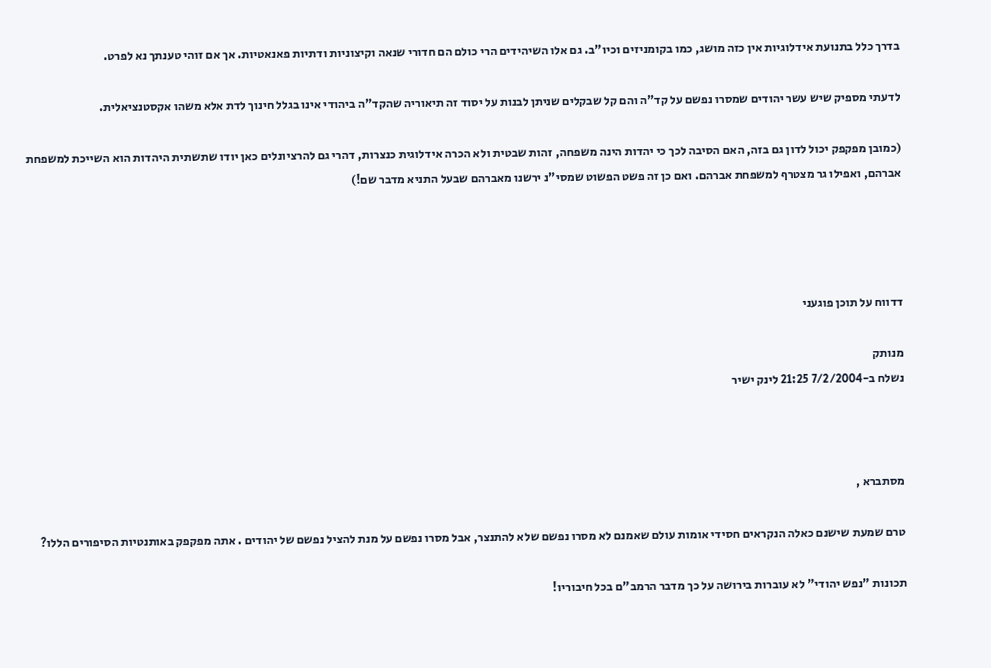בדרך כלל בתנועת אידלוגיות אין כזה מושג, כמו בקומניזים וכיו"ב. גם אלו השיהידים הרי כולם הם חדורי שנאה וקיצוניות ודתיות פאנאטיות. אך אם זוהי טענתך נא לפרט.

לדעתי מספיק שיש עשר יהודים שמסרו נפשם על קד"ה והם קל שבקלים שניתן לבנות על יסוד זה תיאוריה שהקד"ה ביהודי אינו בגלל חינוך לדת אלא משהו אקסטנציאלית.

(כמובן מפקפק יכול לדון גם בזה, האם הסיבה לכך כי יהדות הינה משפחה, זהות שבטית ולא הכרה אידלוגית כנצרות, דהרי גם להרציונלים כאן יודו שתשתית היהדות הוא השייכת למשפחת אברהם, ואפילו גר מצטרף למשפחת אברהם. ואם כן זה פשט הפשוט שמסי"נ ירשנו מאברהם שבעל התניא מדבר שם!)




דדווח על תוכן פוגעני

מנותק
נשלח ב-7/2/2004 21:25 לינק ישיר



מסתברא ,

טרם שמעת שישנם כאלה הנקראים חסידי אומות עולם שאמנם לא מסרו נפשם שלא להתנצר, אבל מסרו נפשם על מנת להציל נפשם של יהודים . אתה מפקפק באותנטיות הסיפורים הללו?

תכונות "נפש יהודי" לא עוברות בירושה על כך מדבר הרמב"ם בכל חיבוריו!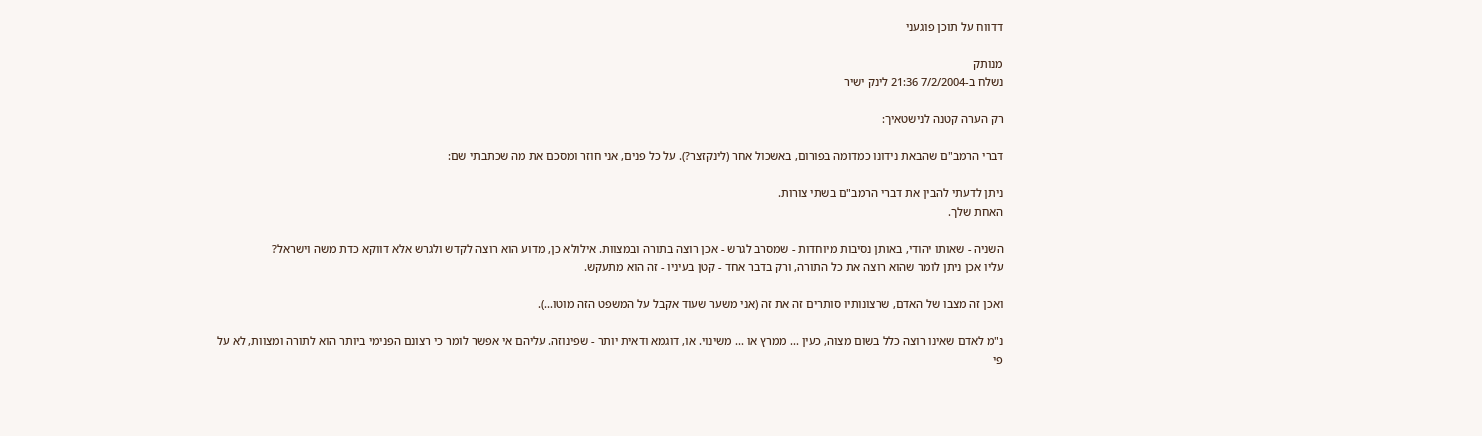דדווח על תוכן פוגעני

מנותק
נשלח ב-7/2/2004 21:36 לינק ישיר

רק הערה קטנה לנישטאיך:

דברי הרמב"ם שהבאת נידונו כמדומה בפורום, באשכול אחר (לינקזצר?). על כל פנים, אני חוזר ומסכם את מה שכתבתי שם:

ניתן לדעתי להבין את דברי הרמב"ם בשתי צורות.
האחת שלך.

השניה - שאותו יהודי, באותן נסיבות מיוחדות - שמסרב לגרש - אכן רוצה בתורה ובמצוות. אילולא כן, מדוע הוא רוצה לקדש ולגרש אלא דווקא כדת משה וישראל?
עליו אכן ניתן לומר שהוא רוצה את כל התורה, ורק בדבר אחד - קטן בעיניו - זה הוא מתעקש.

ואכן זה מצבו של האדם, שרצונותיו סותרים זה את זה (אני משער שעוד אקבל על המשפט הזה מוטו...).

נ"מ לאדם שאינו רוצה כלל בשום מצוה, כעין ... ממרץ או ... משינוי. או, דוגמא ודאית יותר - שפינוזה. עליהם אי אפשר לומר כי רצונם הפנימי ביותר הוא לתורה ומצוות, לא על פי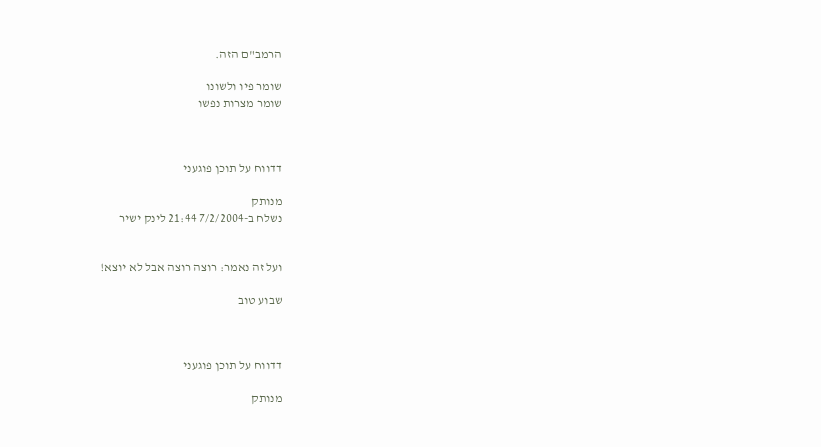הרמב"ם הזה.

שומר פיו ולשונו
שומר מצרות נפשו



דדווח על תוכן פוגעני

מנותק
נשלח ב-7/2/2004 21:44 לינק ישיר


ועל זה נאמר: רוצה רוצה אבל לא יוצא!

שבוע טוב



דדווח על תוכן פוגעני

מנותק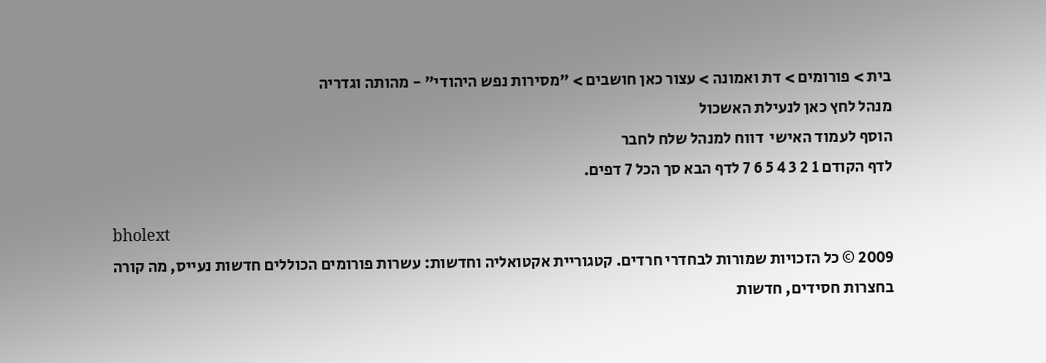בית > פורומים > דת ואמונה > עצור כאן חושבים > "מסירות נפש היהודי" - מהותה וגדריה
מנהל לחץ כאן לנעילת האשכול
הוסף לעמוד האישי  דווח למנהל שלח לחבר
לדף הקודם 1 2 3 4 5 6 7 לדף הבא סך הכל 7 דפים.

bholext
2009 © כל הזכויות שמורות לבחדרי חרדים. קטגוריית אקטואליה וחדשות: עשרות פורומים הכוללים חדשות נעייס, מה קורה בחצרות חסידים, חדשות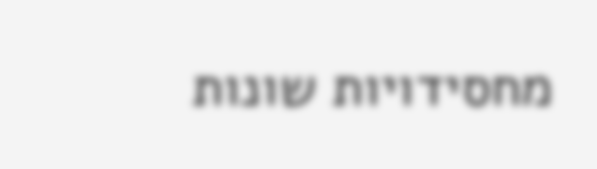מחסידויות שונות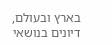בארץ ובעולם, דיונים בנושאי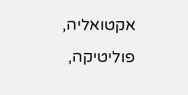אקטואליה, פוליטיקה,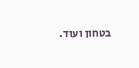בטחון ועוד.